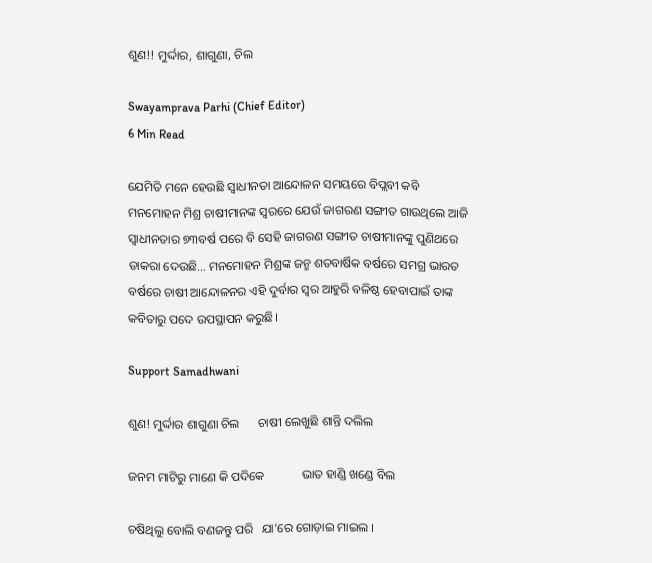ଶୁଣ!! ମୁର୍ଦ୍ଦାର, ଶାଗୁଣା, ଚିଲ

Swayamprava Parhi (Chief Editor)
6 Min Read

ଯେମିତି ମନେ ହେଉଛି ସ୍ୱାଧୀନତା ଆନ୍ଦୋଳନ ସମୟରେ ବିପ୍ଲବୀ କବି ମନମୋହନ ମିଶ୍ର ଚାଷୀମାନଙ୍କ ସ୍ୱରରେ ଯେଉଁ ଜାଗରଣ ସଙ୍ଗୀତ ଗାଉଥିଲେ ଆଜି ସ୍ୱାଧୀନତାର ୭୩ବର୍ଷ ପରେ ବି ସେହି ଜାଗରଣ ସଙ୍ଗୀତ ଚାଷୀମାନଙ୍କୁ ପୁଣିଥରେ ଡାକରା ଦେଉଛି… ମନମୋହନ ମିଶ୍ରଙ୍କ ଜନ୍ମ ଶତବାର୍ଷିକ ବର୍ଷରେ ସମଗ୍ର ଭାରତ ବର୍ଷରେ ଚାଷୀ ଆନ୍ଦୋଳନର ଏହି ଦୁର୍ବାର ସ୍ୱର ଆହୁରି ବଳିଷ୍ଠ ହେବାପାଇଁ ତାଙ୍କ କବିତାରୁ ପଦେ ଉପସ୍ଥାପନ କରୁଛି।

Support Samadhwani

ଶୁଣ! ମୁର୍ଦ୍ଦାର ଶାଗୁଣା ଚିଲ      ଚାଷୀ ଲେଖୁଛି ଶାନ୍ତି ଦଲିଲ

ଜନମ ମାଟିରୁ ମାଣେ କି ପଦିକେ            ଭାତ ହାଣ୍ଡି ଖଣ୍ଡେ ବିଲ

ଚଷିଥିଲୁ ବୋଲି ବଣଜନ୍ତୁ ପରି   ଯା’ରେ ଗୋଡ଼ାଇ ମାଇଲ ।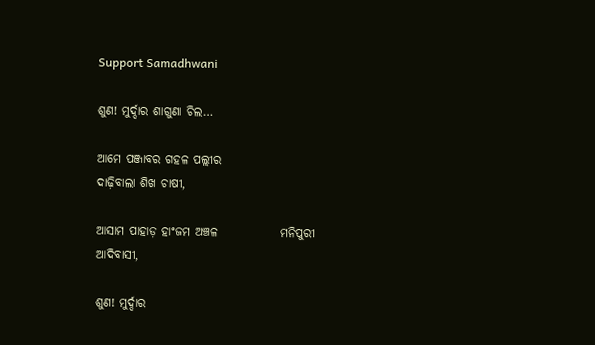Support Samadhwani

ଶୁଣ! ମୁର୍ଦ୍ଦାର ଶାଗୁଣା ଚିଲ…

ଆମେ ପଞ୍ଜାବର ଗହଳ ପଲ୍ଲୀର                        ଦାଢ଼ିବାଲା ଶିଖ ଚାଷୀ,

ଆସାମ ପାହାଡ଼ ହାଂଜମ ଅଞ୍ଚଳ             ମନିପୁରୀ ଆଦିବାସୀ,

ଶୁଣ! ମୁର୍ଦ୍ଦାର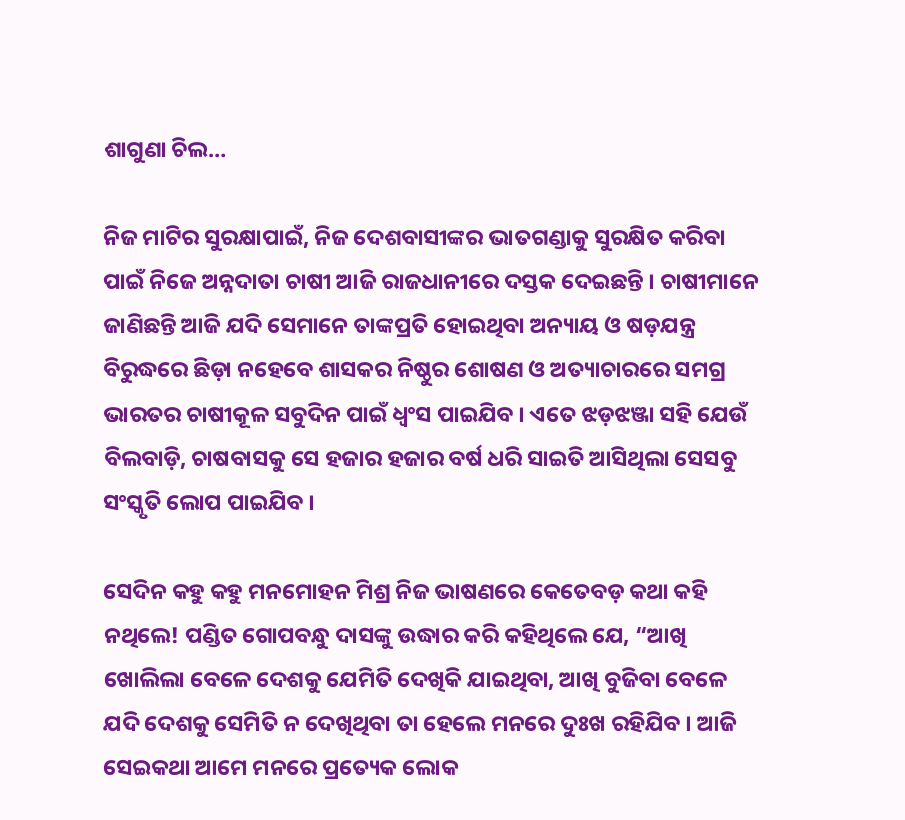ଶାଗୁଣା ଚିଲ…

ନିଜ ମାଟିର ସୁରକ୍ଷାପାଇଁ, ନିଜ ଦେଶବାସୀଙ୍କର ଭାତଗଣ୍ଡାକୁ ସୁରକ୍ଷିତ କରିବା ପାଇଁ ନିଜେ ଅନ୍ନଦାତା ଚାଷୀ ଆଜି ରାଜଧାନୀରେ ଦସ୍ତକ ଦେଇଛନ୍ତି । ଚାଷୀମାନେ ଜାଣିଛନ୍ତି ଆଜି ଯଦି ସେମାନେ ତାଙ୍କପ୍ରତି ହୋଇଥିବା ଅନ୍ୟାୟ ଓ ଷଡ଼ଯନ୍ତ୍ର ବିରୁଦ୍ଧରେ ଛିଡ଼ା ନହେବେ ଶାସକର ନିଷ୍ଠୁର ଶୋଷଣ ଓ ଅତ୍ୟାଚାରରେ ସମଗ୍ର ଭାରତର ଚାଷୀକୂଳ ସବୁଦିନ ପାଇଁ ଧ୍ୱଂସ ପାଇଯିବ । ଏତେ ଝଡ଼ଝଞ୍ଜା ସହି ଯେଉଁ ବିଲବାଡ଼ି, ଚାଷବାସକୁ ସେ ହଜାର ହଜାର ବର୍ଷ ଧରି ସାଇତି ଆସିଥିଲା ସେସବୁ ସଂସ୍କୃତି ଲୋପ ପାଇଯିବ ।

ସେଦିନ କହୁ କହୁ ମନମୋହନ ମିଶ୍ର ନିଜ ଭାଷଣରେ କେତେବଡ଼ କଥା କହି ନଥିଲେ! ପଣ୍ଡିତ ଗୋପବନ୍ଧୁ ଦାସଙ୍କୁ ଉଦ୍ଧାର କରି କହିଥିଲେ ଯେ, “ଆଖି ଖୋଲିଲା ବେଳେ ଦେଶକୁ ଯେମିତି ଦେଖିକି ଯାଇଥିବା, ଆଖି ବୁଜିବା ବେଳେ ଯଦି ଦେଶକୁ ସେମିତି ନ ଦେଖିଥିବା ତା ହେଲେ ମନରେ ଦୁଃଖ ରହିଯିବ । ଆଜି ସେଇକଥା ଆମେ ମନରେ ପ୍ରତ୍ୟେକ ଲୋକ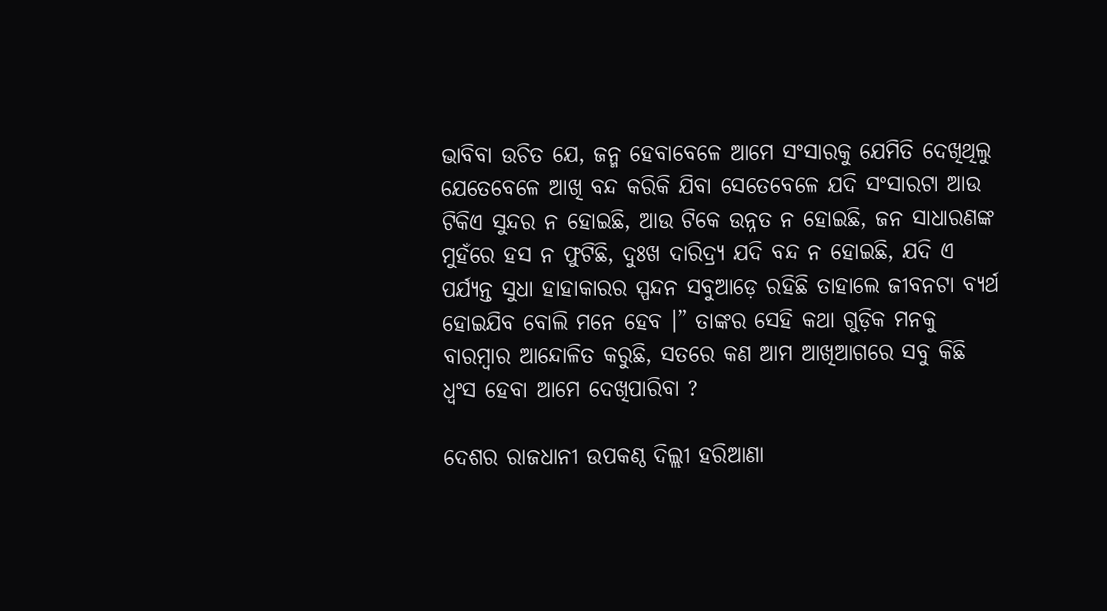ଭାବିବା ଉଚିତ ଯେ, ଜନ୍ମ ହେବାବେଳେ ଆମେ ସଂସାରକୁ ଯେମିତି ଦେଖିଥିଲୁ ଯେତେବେଳେ ଆଖି ବନ୍ଦ କରିକି ଯିବା ସେତେବେଳେ ଯଦି ସଂସାରଟା ଆଉ ଟିକିଏ ସୁନ୍ଦର ନ ହୋଇଛି, ଆଉ ଟିକେ ଉନ୍ନତ ନ ହୋଇଛି, ଜନ ସାଧାରଣଙ୍କ ମୁହଁରେ ହସ ନ ଫୁଟିଛି, ଦୁଃଖ ଦାରିଦ୍ର୍ୟ ଯଦି ବନ୍ଦ ନ ହୋଇଛି, ଯଦି ଏ ପର୍ଯ୍ୟନ୍ତ ସୁଧା ହାହାକାରର ସ୍ପନ୍ଦନ ସବୁଆଡ଼େ ରହିଛି ତାହାଲେ ଜୀବନଟା ବ୍ୟର୍ଥ ହୋଇଯିବ ବୋଲି ମନେ ହେବ ।” ତାଙ୍କର ସେହି କଥା ଗୁଡ଼ିକ ମନକୁ ବାରମ୍ବାର ଆନ୍ଦୋଳିତ କରୁଛି, ସତରେ କଣ ଆମ ଆଖିଆଗରେ ସବୁ କିଛି ଧ୍ଵଂସ ହେବା ଆମେ ଦେଖିପାରିବା ?

ଦେଶର ରାଜଧାନୀ ଉପକଣ୍ଠ ଦିଲ୍ଲୀ ହରିଆଣା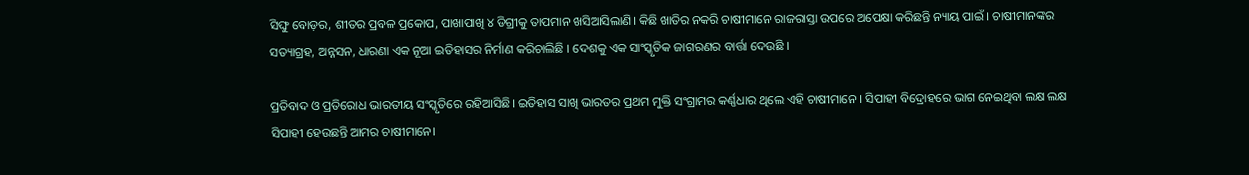ସିଙ୍ଘୁ ବୋଡ଼ର, ଶୀତର ପ୍ରବଳ ପ୍ରକୋପ, ପାଖାପାଖି ୪ ଡିଗ୍ରୀକୁ ତାପମାନ ଖସିଆସିଲାଣି। କିଛି ଖାତିର ନକରି ଚାଷୀମାନେ ରାଜରାସ୍ତା ଉପରେ ଅପେକ୍ଷା କରିଛନ୍ତି ନ୍ୟାୟ ପାଇଁ । ଚାଷୀମାନଙ୍କର ସତ୍ୟାଗ୍ରହ, ଅନ୍ନସନ, ଧାରଣା ଏକ ନୂଆ ଇତିହାସର ନିର୍ମାଣ କରିଚାଲିଛି । ଦେଶକୁ ଏକ ସାଂସ୍କୃତିକ ଜାଗରଣର ବାର୍ତ୍ତା ଦେଉଛି ।

ପ୍ରତିବାଦ ଓ ପ୍ରତିରୋଧ ଭାରତୀୟ ସଂସ୍କୃତିରେ ରହିଆସିଛି। ଇତିହାସ ସାଖି ଭାରତର ପ୍ରଥମ ମୁକ୍ତି ସଂଗ୍ରାମର କର୍ଣ୍ଣଧାର ଥିଲେ ଏହି ଚାଷୀମାନେ । ସିପାହୀ ବିଦ୍ରୋହରେ ଭାଗ ନେଇଥିବା ଲକ୍ଷ ଲକ୍ଷ ସିପାହୀ ହେଉଛନ୍ତି ଆମର ଚାଷୀମାନେ।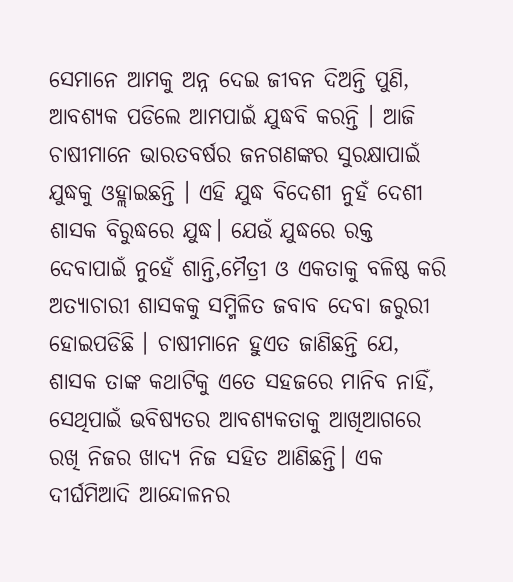ସେମାନେ ଆମକୁ ଅନ୍ନ ଦେଇ ଜୀବନ ଦିଅନ୍ତି ପୁଣି, ଆବଶ୍ୟକ ପଡିଲେ ଆମପାଇଁ ଯୁଦ୍ଧବି କରନ୍ତି । ଆଜି ଚାଷୀମାନେ ଭାରତବର୍ଷର ଜନଗଣଙ୍କର ସୁରକ୍ଷାପାଇଁ ଯୁଦ୍ଧକୁ ଓହ୍ଲାଇଛନ୍ତି । ଏହି ଯୁଦ୍ଧ ବିଦେଶୀ ନୁହଁ ଦେଶୀ ଶାସକ ବିରୁଦ୍ଧରେ ଯୁଦ୍ଧ। ଯେଉଁ ଯୁଦ୍ଧରେ ରକ୍ତ ଦେବାପାଇଁ ନୁହେଁ ଶାନ୍ତି,ମୈତ୍ରୀ ଓ ଏକତାକୁ ବଳିଷ୍ଠ କରି ଅତ୍ୟାଚାରୀ ଶାସକକୁ ସମ୍ମିଳିତ ଜବାବ ଦେବା ଜରୁରୀ ହୋଇପଡିଛି । ଚାଷୀମାନେ ହୁଏତ ଜାଣିଛନ୍ତି ଯେ, ଶାସକ ତାଙ୍କ କଥାଟିକୁ ଏତେ ସହଜରେ ମାନିବ ନାହିଁ, ସେଥିପାଇଁ ଭବିଷ୍ୟତର ଆବଶ୍ୟକତାକୁ ଆଖିଆଗରେ ରଖି ନିଜର ଖାଦ୍ୟ ନିଜ ସହିତ ଆଣିଛନ୍ତି। ଏକ ଦୀର୍ଘମିଆଦି ଆନ୍ଦୋଳନର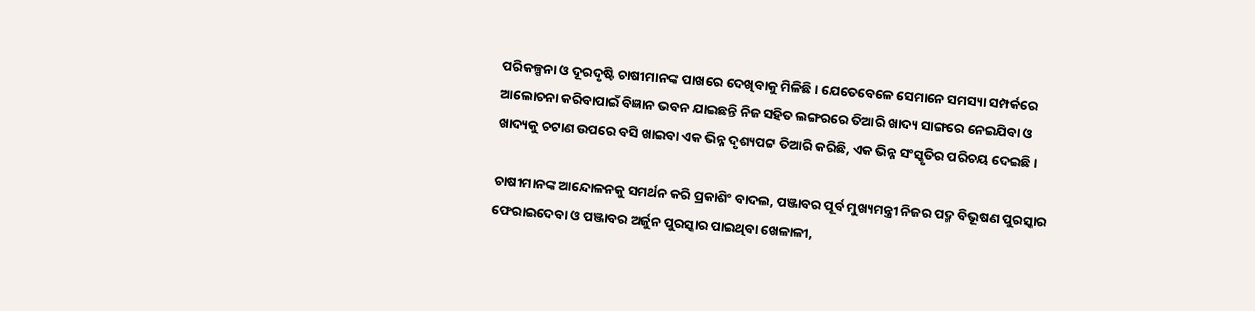ପରିକଳ୍ପନା ଓ ଦୂରଦୃଷ୍ଟି ଚାଷୀମାନଙ୍କ ପାଖରେ ଦେଖିବାକୁ ମିଳିଛି । ଯେତେବେଳେ ସେମାନେ ସମସ୍ୟା ସମ୍ପର୍କରେ ଆଲୋଚନା କରିବାପାଇଁ ବିଜ୍ଞାନ ଭବନ ଯାଇଛନ୍ତି ନିଜ ସହିତ ଲଙ୍ଗରରେ ତିଆରି ଖାଦ୍ୟ ସାଙ୍ଗରେ ନେଇଯିବା ଓ ଖାଦ୍ୟକୁ ଚଟାଣ ଉପରେ ବସି ଖାଇବା ଏକ ଭିନ୍ନ ଦୃଶ୍ୟପଟ୍ଟ ତିଆରି କରିଛି, ଏକ ଭିନ୍ନ ସଂସ୍କୃତିର ପରିଚୟ ଦେଇଛି ।

ଚାଷୀମାନଙ୍କ ଆନ୍ଦୋଳନକୁ ସମର୍ଥନ କରି ପ୍ରକାଶିଂ ବାଦଲ, ପଞ୍ଜାବର ପୂର୍ବ ମୁଖ୍ୟମନ୍ତ୍ରୀ ନିଜର ପଦ୍ମ ବିଭୂଷଣ ପୁରସ୍କାର ଫେରାଇଦେବା ଓ ପଞ୍ଜାବର ଅର୍ଜୁନ ପୁରସ୍କାର ପାଇଥିବା ଖେଳାଳୀ,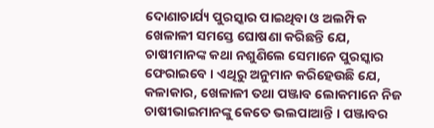ଦୋଣାଚାର୍ଯ୍ୟ ପୁରସ୍କାର ପାଇଥିବା ଓ ଅଲମ୍ପିକ ଖେଳାଳୀ ସମସ୍ତେ ଘୋଷଣା କରିଛନ୍ତି ଯେ, ଚାଷୀମାନଙ୍କ କଥା ନଶୁଣିଲେ ସେମାନେ ପୁରସ୍କାର ଫେରାଇବେ । ଏଥିରୁ ଅନୁମାନ କରିହେଉଛି ଯେ, କଳାକାର, ଖେଳାଳୀ ତଥା ପଞ୍ଜାବ ଲୋକମାନେ ନିଜ ଚାଷୀଭାଇମାନଙ୍କୁ କେତେ ଭଲପାଆନ୍ତି । ପଞ୍ଜାବର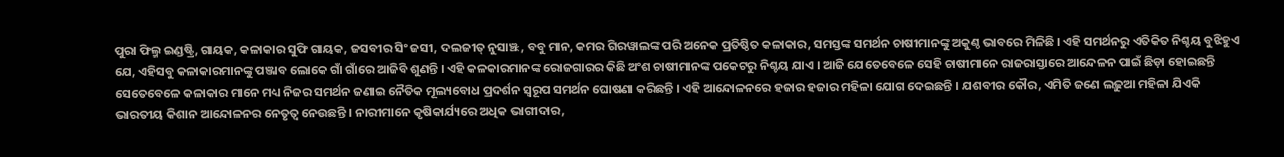ପୁରା ଫିଲ୍ମ ଇଣ୍ଡଷ୍ଟ୍ରି, ଗାୟକ, କଳାକାର ସୁଫି ଗାୟକ, ଜସବୀର ସିଂ ଜସୀ, ଦଲଜୀତ୍ ନୁସାଞ୍ଝ, ବବୁ ମାନ, କମର ଗିରୱାଲଙ୍କ ପରି ଅନେକ ପ୍ରତିଷ୍ଠିତ କଳାକାର, ସମସ୍ତଙ୍କ ସମର୍ଥନ ଚାଷୀମାନଙ୍କୁ ଅକୁଣ୍ଠ ଭାବରେ ମିଳିଛି । ଏହି ସମର୍ଥନରୁ ଏତିକିତ ନିଶ୍ଚୟ ବୁଝିହୁଏ ଯେ, ଏହିସବୁ କଳାକାରମାନଙ୍କୁ ପଞ୍ଜାବ ଲୋକେ ଗାଁ ଗାଁରେ ଆଜିବି ଶୁଣନ୍ତି । ଏହି କଳକାରମାନଙ୍କ ରୋଜଗାରର କିଛି ଅଂଶ ଚାଷୀମାନଙ୍କ ପକେଟରୁ ନିଶ୍ଚୟ ଯାଏ । ଆଜି ଯେତେବେଳେ ସେହି ଚାଷୀମାନେ ରାଜରାସ୍ତାରେ ଆନ୍ଦେଳନ ପାଇଁ ଛିଡ଼ା ହୋଇଛନ୍ତି ସେତେବେଳେ କଳାକାର ମାନେ ମଧ୍ୟ ନିଜର ସମର୍ଥନ ଜଣାଇ ନୈତିକ ମୂଲ୍ୟବୋଧ ପ୍ରଦର୍ଶନ ସ୍ୱରୂପ ସମର୍ଥନ ଘୋଷଣା କରିଛନ୍ତି । ଏହି ଆନ୍ଦୋଳନରେ ହଜାର ହଜାର ମହିଳା ଯୋଗ ଦେଇଛନ୍ତି । ଯଶବୀର କୌର, ଏମିତି ଜଣେ ଲଢ଼ୁଆ ମହିଳା ଯିଏକି ଭାରତୀୟ କିଶାନ ଆନ୍ଦୋଳନର ନେତୃତ୍ୱ ନେଉଛନ୍ତି । ନାରୀମାନେ କୃଷିକାର୍ଯ୍ୟରେ ଅଧିକ ଭାଗୀଦାର,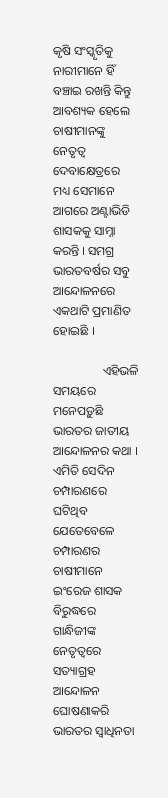କୃଷି ସଂସ୍କୃତିକୁ ନାରୀମାନେ ହିଁ ବଞ୍ଚାଇ ରଖନ୍ତି କିନ୍ତୁ ଆବଶ୍ୟକ ହେଲେ ଚାଷୀମାନଙ୍କୁ ନେତୃତ୍ୱ ଦେବାକ୍ଷେତ୍ରରେ ମଧ୍ୟ ସେମାନେ ଆଗରେ ଅଣ୍ଟାଭିଡି ଶାସକକୁ ସାମ୍ନା କରନ୍ତି । ସମଗ୍ର ଭାରତବର୍ଷର ସବୁ ଆନ୍ଦୋଳନରେ ଏକଥାଟି ପ୍ରମାଣିତ ହୋଇଛି ।

                ଏହିଭଳି ସମୟରେ ମନେପଡ଼ୁଛି ଭାରତର ଜାତୀୟ ଆନ୍ଦୋଳନର କଥା । ଏମିତି ସେଦିନ ଚମ୍ପାରଣରେ ଘଟିଥିବ ଯେତେବେଳେ ଚମ୍ପାରଣର ଚାଷୀମାନେ ଇଂରେଜ ଶାସକ ବିରୁଦ୍ଧରେ ଗାନ୍ଧିଜୀଙ୍କ ନେତୃତ୍ୱରେ ସତ୍ୟାଗ୍ରହ ଆନ୍ଦୋଳନ ଘୋଷଣାକରି ଭାରତର ସ୍ୱାଧିନତା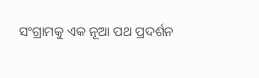ସଂଗ୍ରାମକୁ ଏକ ନୂଆ ପଥ ପ୍ରଦର୍ଶନ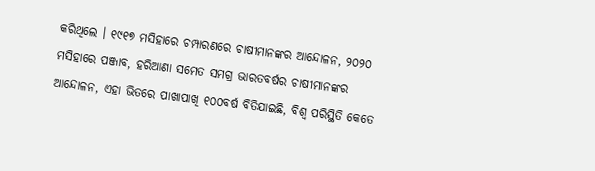କରିଥିଲେ । ୧୯୧୭ ମସିହାରେ ଚମ୍ପାରଣରେ ଚାଷୀମାନଙ୍କର ଆନ୍ଦୋଳନ, ୨୦୨୦ ମସିହାରେ ପଞ୍ଜାବ, ହରିଆଣା ସମେତ ସମଗ୍ର ଭାରତବର୍ଷର ଚାଷୀମାନଙ୍କର ଆନ୍ଦୋଳନ, ଏହା ଭିତରେ ପାଖାପାଖି ୧୦୦ବର୍ଷ ବିତିଯାଇଛି, ବିଶ୍ୱ ପରିସ୍ଥିତି କେତେ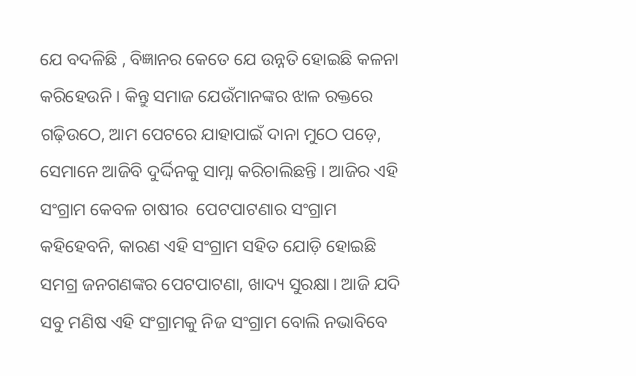ଯେ ବଦଳିଛି , ବିଜ୍ଞାନର କେତେ ଯେ ଉନ୍ନତି ହୋଇଛି କଳନା କରିହେଉନି । କିନ୍ତୁ ସମାଜ ଯେଉଁମାନଙ୍କର ଝାଳ ରକ୍ତରେ ଗଢ଼ିଉଠେ, ଆମ ପେଟରେ ଯାହାପାଇଁ ଦାନା ମୁଠେ ପଡ଼େ, ସେମାନେ ଆଜିବି ଦୁର୍ଦ୍ଦିନକୁ ସାମ୍ନା କରିଚାଲିଛନ୍ତି । ଆଜିର ଏହି ସଂଗ୍ରାମ କେବଳ ଚାଷୀର  ପେଟପାଟଣାର ସଂଗ୍ରାମ କହିହେବନି, କାରଣ ଏହି ସଂଗ୍ରାମ ସହିତ ଯୋଡ଼ି ହୋଇଛି ସମଗ୍ର ଜନଗଣଙ୍କର ପେଟପାଟଣା, ଖାଦ୍ୟ ସୁରକ୍ଷା। ଆଜି ଯଦି ସବୁ ମଣିଷ ଏହି ସଂଗ୍ରାମକୁ ନିଜ ସଂଗ୍ରାମ ବୋଲି ନଭାବିବେ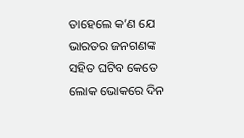ତାହେଲେ କ’ଣ ଯେ ଭାରତର ଜନଗଣଙ୍କ ସହିତ ଘଟିବ କେତେ ଲୋକ ଭୋକରେ ଦିନ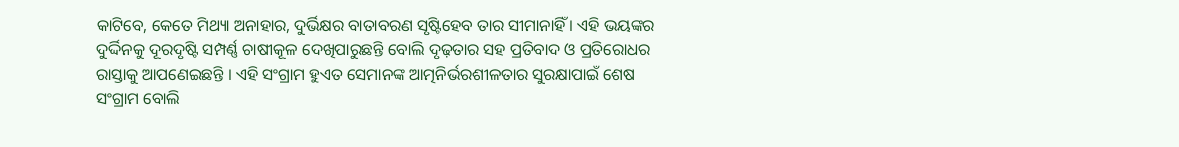କାଟିବେ, କେତେ ମିଥ୍ୟା ଅନାହାର, ଦୁର୍ଭିକ୍ଷର ବାତାବରଣ ସୃଷ୍ଟିହେବ ତାର ସୀମାନାହିଁ । ଏହି ଭୟଙ୍କର ଦୁର୍ଦ୍ଦିନକୁ ଦୂରଦୃଷ୍ଟି ସମ୍ପର୍ଣ୍ଣ ଚାଷୀକୂଳ ଦେଖିପାରୁଛନ୍ତି ବୋଲି ଦୃଢ଼ତାର ସହ ପ୍ରତିବାଦ ଓ ପ୍ରତିରୋଧର ରାସ୍ତାକୁ ଆପଣେଇଛନ୍ତି । ଏହି ସଂଗ୍ରାମ ହୁଏତ ସେମାନଙ୍କ ଆତ୍ମନିର୍ଭରଶୀଳତାର ସୁରକ୍ଷାପାଇଁ ଶେଷ ସଂଗ୍ରାମ ବୋଲି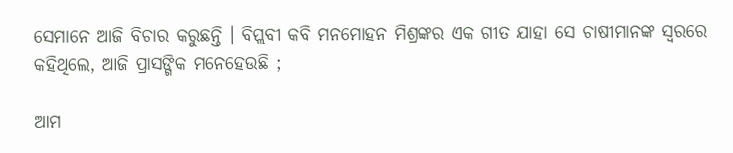ସେମାନେ ଆଜି ବିଚାର କରୁଛନ୍ତି । ବିପ୍ଲବୀ କବି ମନମୋହନ ମିଶ୍ରଙ୍କର ଏକ ଗୀତ ଯାହା ସେ ଚାଷୀମାନଙ୍କ ସ୍ୱରରେ କହିଥିଲେ, ଆଜି ପ୍ରାସଙ୍ଗିକ ମନେହେଉଛି ;

ଆମ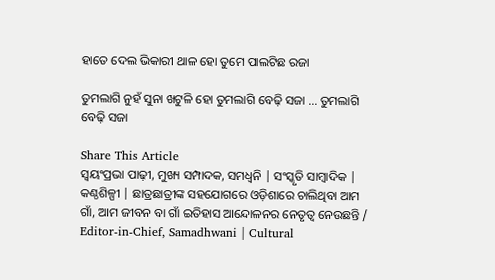ହାତେ ଦେଲ ଭିକାରୀ ଥାଳ ହୋ ତୁମେ ପାଲଟିଛ ରଜା

ତୁମଲାଗି ନୁହଁ ସୁନା ଖଟୁଳି ହୋ ତୁମଲାଗି ବେଢ଼ି ସଜା … ତୁମଲାଗି ବେଢ଼ି ସଜା

Share This Article
ସ୍ଵୟଂପ୍ରଭା ପାଢ଼ୀ, ମୁଖ୍ୟ ସମ୍ପାଦକ, ସମଧ୍ୱନି | ସଂସ୍କୃତି ସାମ୍ବାଦିକ | କଣ୍ଠଶିଳ୍ପୀ | ଛାତ୍ରଛାତ୍ରୀଙ୍କ ସହଯୋଗରେ ଓଡ଼ିଶାରେ ଚାଲିଥିବା ଆମ ଗାଁ, ଆମ ଜୀବନ ବା ଗାଁ ଇତିହାସ ଆନ୍ଦୋଳନର ନେତୃତ୍ଵ ନେଉଛନ୍ତି / Editor-in-Chief, Samadhwani | Cultural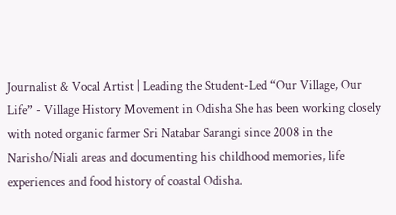Journalist & Vocal Artist | Leading the Student-Led “Our Village, Our Life” - Village History Movement in Odisha She has been working closely with noted organic farmer Sri Natabar Sarangi since 2008 in the Narisho/Niali areas and documenting his childhood memories, life experiences and food history of coastal Odisha.